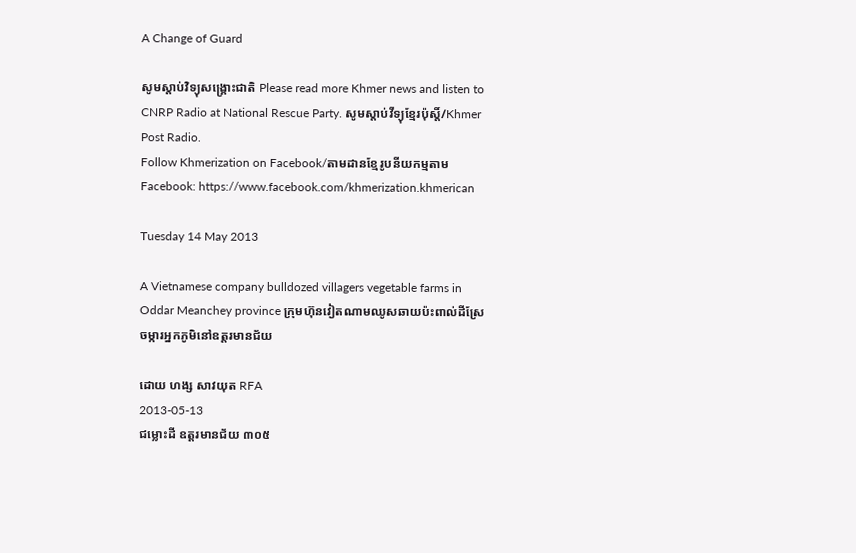A Change of Guard

សូមស្តាប់វិទ្យុសង្គ្រោះជាតិ Please read more Khmer news and listen to CNRP Radio at National Rescue Party. សូមស្តាប់វីទ្យុខ្មែរប៉ុស្តិ៍/Khmer Post Radio.
Follow Khmerization on Facebook/តាមដានខ្មែរូបនីយកម្មតាម Facebook: https://www.facebook.com/khmerization.khmerican

Tuesday 14 May 2013

A Vietnamese company bulldozed villagers vegetable farms in Oddar Meanchey province ក្រុមហ៊ុនវៀតណាមឈូសឆាយប៉ះពាល់ដីស្រែចម្ការអ្នកភូមិនៅឧត្តរមានជ័យ

ដោយ ហង្ស សាវយុត RFA
2013-05-13
ជម្លោះដី ឧត្ដរមានជ័យ ៣០៥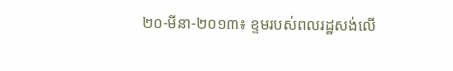២០-មីនា-២០១៣៖ ខ្ទមរបស់ពលរដ្ឋសង់លើ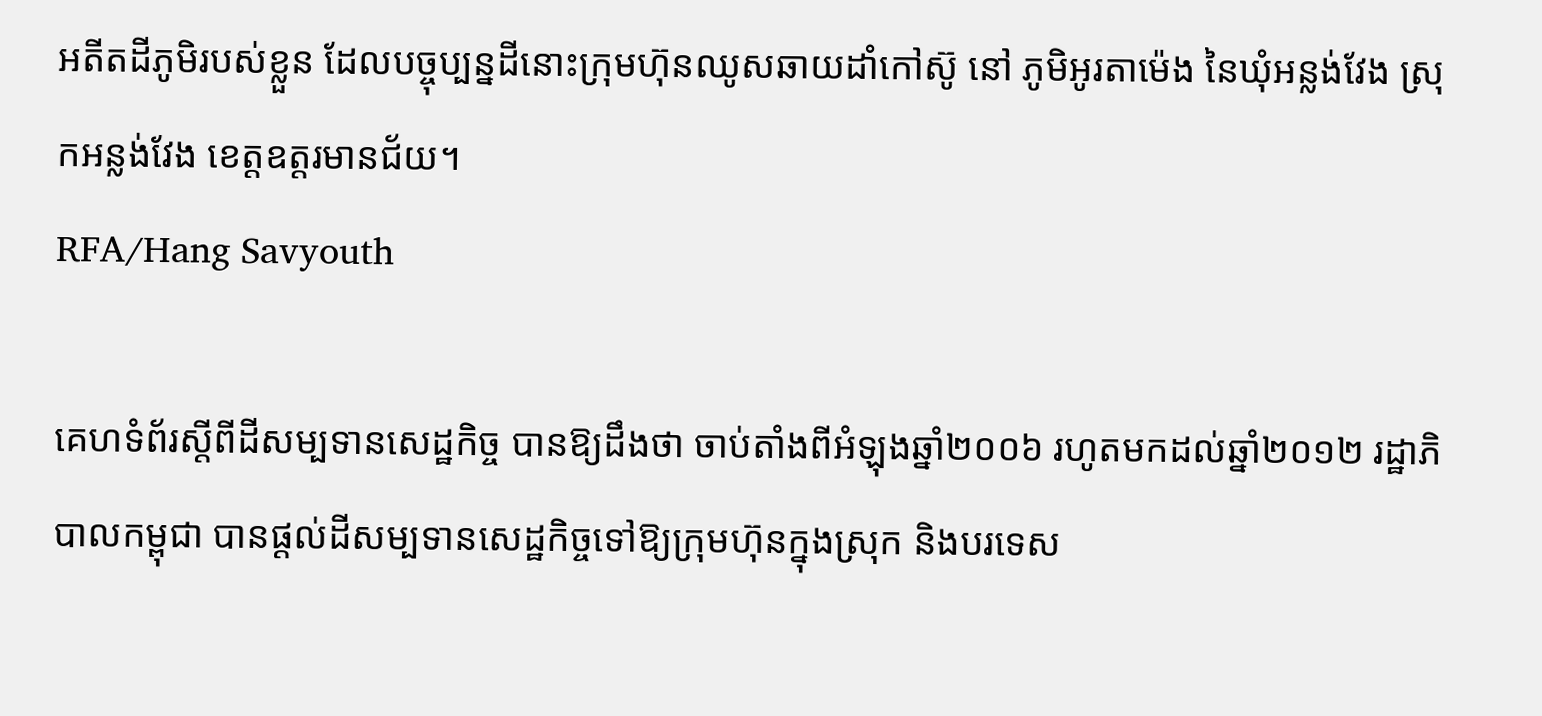អតីតដីភូមិរបស់ខ្លួន ដែលបច្ចុប្បន្នដីនោះក្រុមហ៊ុនឈូសឆាយដាំកៅស៊ូ នៅ ភូមិអូរតាម៉េង នៃឃុំអន្លង់វែង ស្រុកអន្លង់វែង ខេត្តឧត្ដរមានជ័យ។
RFA/Hang Savyouth

គេហទំព័រស្ដីពីដីសម្បទានសេដ្ឋកិច្ច បានឱ្យដឹងថា ចាប់តាំងពីអំឡុងឆ្នាំ២០០៦ រហូតមកដល់ឆ្នាំ២០១២ រដ្ឋាភិបាលកម្ពុជា បានផ្ដល់ដីសម្បទានសេដ្ឋកិច្ចទៅឱ្យក្រុមហ៊ុនក្នុងស្រុក និងបរទេស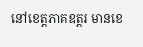នៅខេត្តភាគឧត្តរ មានខេ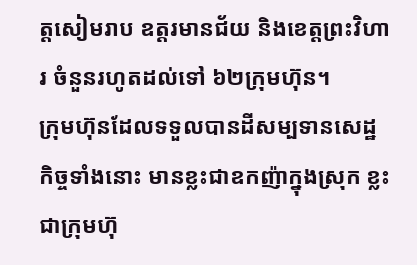ត្តសៀមរាប ឧត្តរមានជ័យ និងខេត្តព្រះវិហារ ចំនួនរហូតដល់ទៅ ៦២ក្រុមហ៊ុន។
ក្រុមហ៊ុនដែលទទួលបានដីសម្បទានសេដ្ឋកិច្ចទាំងនោះ មានខ្លះជាឧកញ៉ាក្នុងស្រុក ខ្លះជាក្រុមហ៊ុ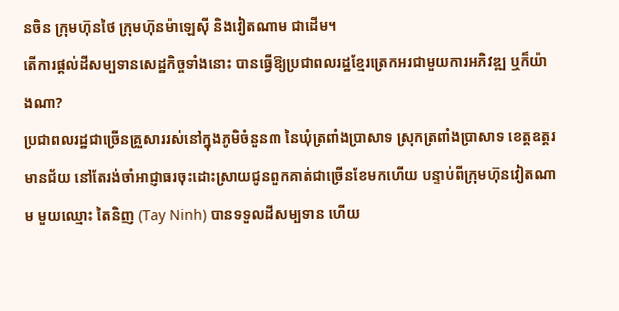នចិន ក្រុមហ៊ុនថៃ ក្រុមហ៊ុនម៉ាឡេស៊ី និងវៀតណាម ជាដើម។
តើការផ្ដល់ដីសម្បទានសេដ្ឋកិច្ចទាំងនោះ បានធ្វើឱ្យប្រជាពលរដ្ឋខ្មែរត្រេកអរជាមួយការអភិវឌ្ឍ ឬក៏យ៉ាងណា?
ប្រជាពលរដ្ឋជាច្រើនគ្រួសាររស់នៅក្នុងភូមិចំនួន៣ នៃឃុំត្រពាំងប្រាសាទ ស្រុកត្រពាំងប្រាសាទ ខេត្តឧត្តរមានជ័យ នៅតែរង់ចាំអាជ្ញាធរចុះដោះស្រាយជូនពួកគាត់ជាច្រើនខែមកហើយ បន្ទាប់ពីក្រុមហ៊ុនវៀតណាម មួយឈ្មោះ តៃនិញ (Tay Ninh) បានទទួលដីសម្បទាន ហើយ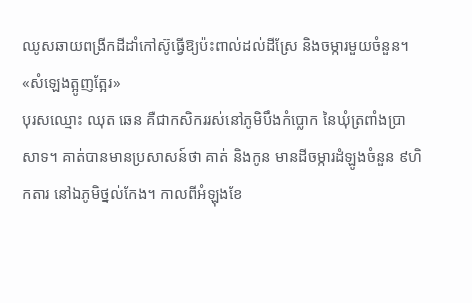ឈូសឆាយពង្រីកដីដាំកៅស៊ូធ្វើឱ្យប៉ះពាល់ដល់ដីស្រែ និងចម្ការមួយចំនួន។
«សំឡេងត្អូញត្អែរ»
បុរសឈ្មោះ ឈុត ឆេន គឺជាកសិកររស់នៅភូមិបឹងកំប្លោក នៃឃុំត្រពាំងប្រាសាទ។ គាត់បានមានប្រសាសន៍ថា គាត់ និងកូន មានដីចម្ការដំឡូងចំនួន ៩ហិកតារ នៅឯភូមិថ្នល់កែង។ កាលពីអំឡុងខែ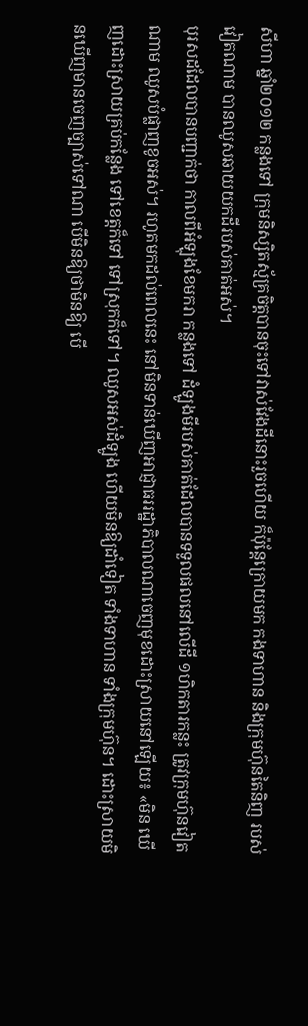សីហា ឆ្នាំ២០១២ កន្លងទៅ ក្រុមនិស្សិតស្ម័គ្រចិត្តបានចុះទៅវាស់វែងដីនោះរួចហើយ ក៏ប៉ុន្តែក្រោយមក កងទាហាន និងក្រុមហ៊ុនតៃនិញ របស់វៀតណាម បានឈូសឆាយយកដីរបស់គាត់អស់។
បុរសដដែលបានបញ្ជាក់ថា កាលពីអំឡុងខែមករា កន្លងទៅ ដំឡូងមីរបស់គាត់ដែលបានទទួលផលនៅលើដី ១ហិកតារកន្លះ ត្រូវក្រុមហ៊ុនវៀតណាម ឈូសបំផ្លាញខូចអស់។ រហូតមកដល់ពេលនេះ នៅមិនទាន់ឃើញអាជ្ញាធររដ្ឋាភិបាលណាចេញមុខដោះស្រាយនៅឡើយ៖ «មិន ឃើញដោះស្រាយគ្រប់កន្លែង ទៅខេត្តក៏ទៅ ទៅស្រុកក៏ទៅ។ ឈូសអស់ដំឡូង ហើយមិនឱ្យដាំទៀត ទាំងទាហាន ទាំងក្រុមហ៊ុន។ ដោះស្រាយមិនឃើញមានចេញច្បាស់ទៅណា បើមិនឱ្យថាមិនឱ្យ បើ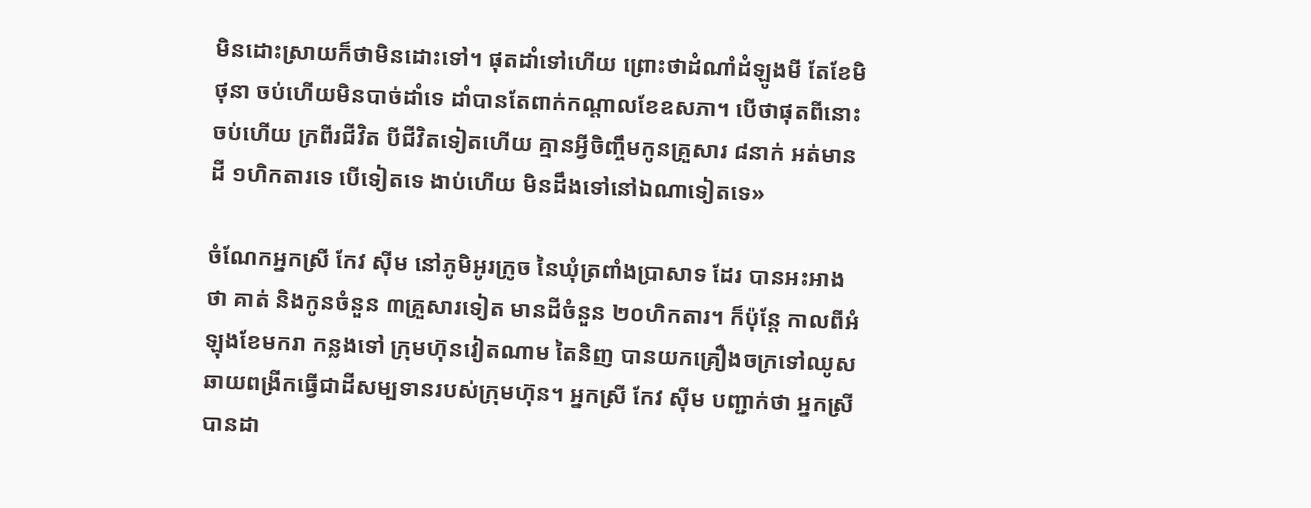មិនដោះស្រាយក៏ថាមិនដោះទៅ។ ផុតដាំទៅហើយ ព្រោះថាដំណាំដំឡូងមី តែខែមិថុនា ចប់ហើយមិនបាច់ដាំទេ ដាំបានតែពាក់កណ្ដាលខែឧសភា។ បើថាផុតពីនោះចប់ហើយ ក្រពីរជីវិត បីជីវិតទៀតហើយ គ្មានអ្វីចិញ្ចឹមកូនគ្រួសារ ៨នាក់ អត់មានដី ១ហិកតារទេ បើទៀតទេ ងាប់ហើយ មិនដឹងទៅនៅឯណាទៀតទេ»

ចំណែកអ្នកស្រី កែវ ស៊ីម នៅភូមិអូរក្រូច នៃឃុំត្រពាំងប្រាសាទ ដែរ បានអះអាងថា គាត់ និងកូនចំនួន ៣គ្រួសារទៀត មានដីចំនួន ២០ហិកតារ។ ក៏ប៉ុន្តែ កាលពីអំឡុងខែមករា កន្លងទៅ ក្រុមហ៊ុនវៀតណាម តៃនិញ បានយកគ្រឿងចក្រទៅឈូសឆាយពង្រីកធ្វើជាដីសម្បទានរបស់ក្រុមហ៊ុន។ អ្នកស្រី កែវ ស៊ីម បញ្ជាក់ថា អ្នកស្រីបានដា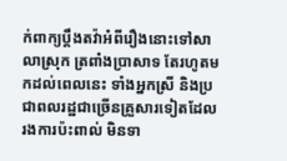ក់ពាក្យប្ដឹងតវ៉ាអំពីរឿងនោះទៅសាលាស្រុក ត្រពាំងប្រាសាទ តែរហូតមកដល់ពេលនេះ ទាំងអ្នកស្រី និងប្រជាពលរដ្ឋជាច្រើនគ្រួសារទៀតដែលរងការប៉ះពាល់ មិនទា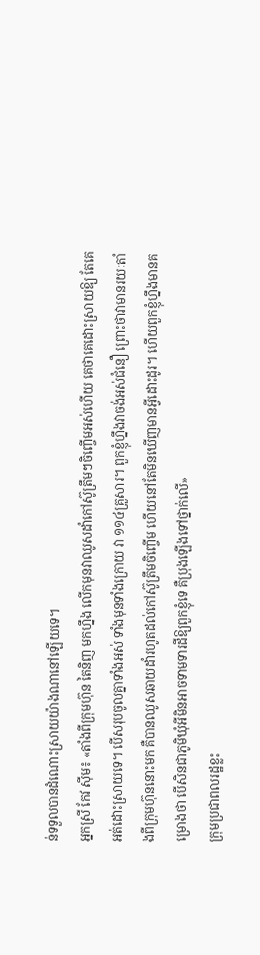ន់ទទួលបានដំណោះស្រាយយ៉ាងណានៅឡើយទេ។
អ្នកស្រី កែវ ស៊ីម៖ «តាំងពីក្រុមហ៊ុន តៃនិញ មកហ្នឹង លើកមុនវាឈូសដាំកៅស៊ូត្រឹមៗចិញ្ចើមអស់ហើយ គេថាគេដោះស្រាយឱ្យ តែគេអត់ដោះស្រាយទេ។ បើសរុបចូលគ្នាទាំងអស់ ទាំងមុនទាំងក្រោយ វា ១១៤គ្រួសារ។ ពួកខ្ញុំហ្នឹងវាចង់អស់ជំនឿ ព្រោះថាវាមានរយៈតាំងពីក្រុមហ៊ុននោះមក គឺបានឈូសឆាយដាំរហូតដល់កៅស៊ូត្រឹមចិញ្ចើម ហើយនៅតែមិនឃើញមានអ្វីដោះដូរ។ ហើយពួកខ្ញុំហ្នឹងមានគម្រោងថា បើសិនជាភូមិឃុំអីមិនអាចទាមទារដីឱ្យពួកខ្ញុំទេ គឺប្រុងឡើងទៅថ្នាក់លើ»
ក្រុមប្រជាពលរដ្ឋខ្លះ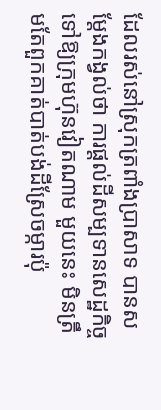ដែលរស់នៅស្រុកត្រពាំងប្រាសាទ បានសម្ដែងកង្វល់ថា ការផ្ដល់ដីសម្បទានសេដ្ឋកិច្ចទៅឱ្យក្រុមហ៊ុនវៀតណាម មួយនេះ មិនត្រឹមតែពួកគាត់បាត់បង់ដីស្រែចម្ការប៉ុ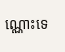ណ្ណោះទេ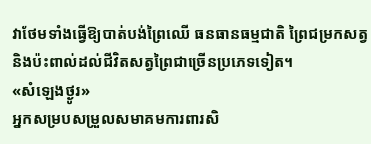វាថែមទាំងធ្វើឱ្យបាត់បង់ព្រៃឈើ ធនធានធម្មជាតិ ព្រៃជម្រកសត្វ និងប៉ះពាល់ដល់ជីវិតសត្វព្រៃជាច្រើនប្រភេទទៀត។
«សំឡេងថ្ងូរ»
អ្នកសម្របសម្រួលសមាគមការពារសិ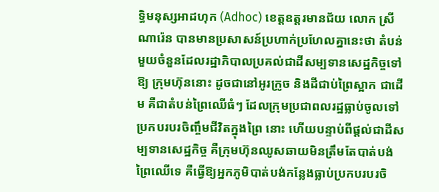ទ្ធិមនុស្សអាដហុក (Adhoc) ខេត្តឧត្តរមានជ័យ លោក ស្រី ណារ៉េន បានមានប្រសាសន៍ប្រហាក់ប្រហែលគ្នានេះថា តំបន់មួយចំនួនដែលរដ្ឋាភិបាលប្រគល់ជាដីសម្បទានសេដ្ឋកិច្ចទៅឱ្យ ក្រុមហ៊ុននោះ ដូចជានៅអូរក្រូច និងដីជាប់ព្រៃស្អាក ជាដើម គឺជាតំបន់ព្រៃឈើធំៗ ដែលក្រុមប្រជាពលរដ្ឋធ្លាប់ចូលទៅប្រកបរបរចិញ្ចឹមជីវិតក្នុងព្រៃ នោះ ហើយបន្ទាប់ពីផ្ដល់ជាដីសម្បទានសេដ្ឋកិច្ច គឺក្រុមហ៊ុនឈូសឆាយមិនត្រឹមតែបាត់បង់ព្រៃឈើទេ គឺធ្វើឱ្យអ្នកភូមិបាត់បង់កន្លែងធ្លាប់ប្រកបរបរចិ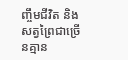ញ្ចឹមជីវិត និងសត្វព្រៃជាច្រើនគ្មាន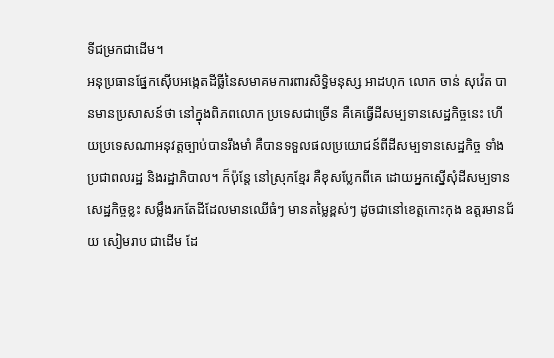ទីជម្រកជាដើម។
អនុប្រធានផ្នែកស៊ើបអង្កេតដីធ្លីនៃសមាគមការពារសិទ្ធិមនុស្ស អាដហុក លោក ចាន់ សុវ៉េត បានមានប្រសាសន៍ថា នៅក្នុងពិភពលោក ប្រទេសជាច្រើន គឺគេធ្វើដីសម្បទានសេដ្ឋកិច្ចនេះ ហើយប្រទេសណាអនុវត្តច្បាប់បានរឹងមាំ គឺបានទទួលផលប្រយោជន៍ពីដីសម្បទានសេដ្ឋកិច្ច ទាំងប្រជាពលរដ្ឋ និងរដ្ឋាភិបាល។ ក៏ប៉ុន្តែ នៅស្រុកខ្មែរ គឺខុសប្លែកពីគេ ដោយអ្នកស្នើសុំដីសម្បទានសេដ្ឋកិច្ចខ្លះ សម្លឹងរកតែដីដែលមានឈើធំៗ មានតម្លៃខ្ពស់ៗ ដូចជានៅខេត្តកោះកុង ឧត្តរមានជ័យ សៀមរាប ជាដើម ដែ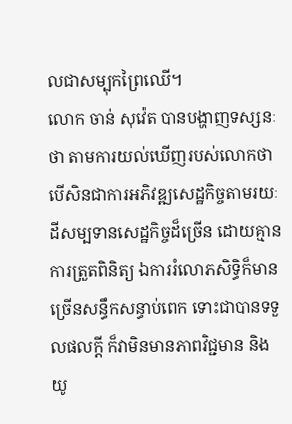លជាសម្បុកព្រៃឈើ។
លោក ចាន់ សុវ៉េត បានបង្ហាញទស្សនៈថា តាមការយល់ឃើញរបស់លោកថា បើសិនជាការអភិវឌ្ឍសេដ្ឋកិច្ចតាមរយៈដីសម្បទានសេដ្ឋកិច្ចដ៏ច្រើន ដោយគ្មានការត្រួតពិនិត្យ ឯការរំលោភសិទ្ធិក៏មានច្រើនសន្ធឹកសន្ធាប់ពេក ទោះជាបានទទួលផលក្តី ក៏វាមិនមានភាពវិជ្ជមាន និងយូ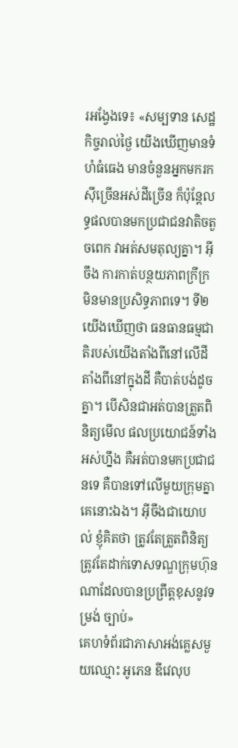រអង្វែងទេ៖ «សម្បទាន សេដ្ឋកិច្ចរាល់ថ្ងៃ យើងឃើញមានទំហំធំធេង មានចំនួនអ្នកមករកស៊ីច្រើនអស់ដីច្រើន ក៏ប៉ុន្តែលទ្ធផលបានមកប្រជាជនវាតិចតួចពេក វាអត់សមតុល្យគ្នា។ អ៊ីចឹង ការកាត់បន្ថយភាពក្រីក្រ មិនមានប្រសិទ្ធភាពទេ។ ទី២ យើងឃើញថា ធនធានធម្មជាតិរបស់យើងតាំងពីនៅលើដី តាំងពីនៅក្នុងដី គឺបាត់បង់ដូចគ្នា។ បើសិនជាអត់បានត្រួតពិនិត្យមើល ផលប្រយោជន៍ទាំងអស់ហ្នឹង គឺអត់បានមកប្រជាជនទេ គឺបានទៅលើមួយក្រុមគ្នាគេនោះឯង។ អ៊ីចឹងជាយោបល់ ខ្ញុំគិតថា ត្រូវតែត្រួតពិនិត្យ ត្រូវតែដាក់ទោសទណ្ឌក្រុមហ៊ុនណាដែលបានប្រព្រឹត្តខុសនូវទម្រង់ ច្បាប់»
គេហទំព័រជាភាសាអង់គ្លេសមួយឈ្មោះ អូភេន ឌីវេលុប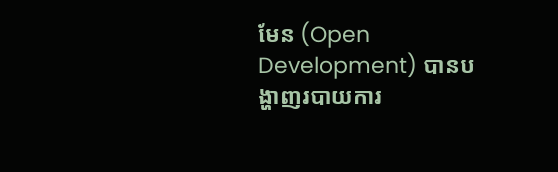មែន (Open Development) បានបង្ហាញរបាយការ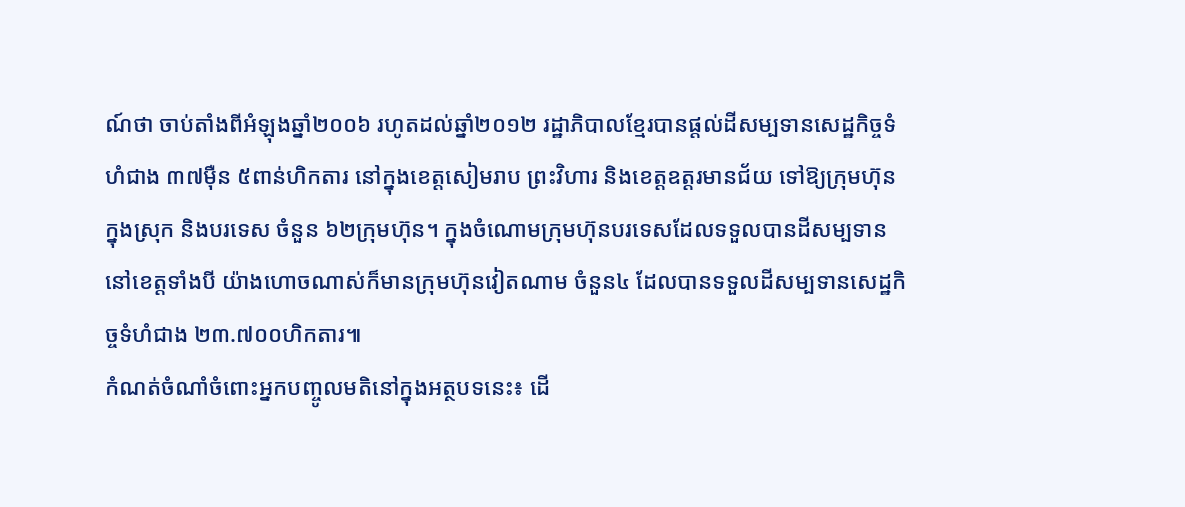ណ៍ថា ចាប់តាំងពីអំឡុងឆ្នាំ២០០៦ រហូតដល់ឆ្នាំ២០១២ រដ្ឋាភិបាលខ្មែរបានផ្តល់ដីសម្បទានសេដ្ឋកិច្ចទំហំជាង ៣៧ម៉ឺន ៥ពាន់ហិកតារ នៅក្នុងខេត្តសៀមរាប ព្រះវិហារ និងខេត្តឧត្តរមានជ័យ ទៅឱ្យក្រុមហ៊ុនក្នុងស្រុក និងបរទេស ចំនួន ៦២ក្រុមហ៊ុន។ ក្នុងចំណោមក្រុមហ៊ុនបរទេសដែលទទួលបានដីសម្បទាននៅខេត្តទាំងបី យ៉ាងហោចណាស់ក៏មានក្រុមហ៊ុនវៀតណាម ចំនួន៤ ដែលបានទទួលដីសម្បទានសេដ្ឋកិច្ចទំហំជាង ២៣.៧០០ហិកតារ៕
កំណត់ចំណាំចំពោះអ្នកបញ្ចូលមតិនៅក្នុងអត្ថបទនេះ៖ ដើ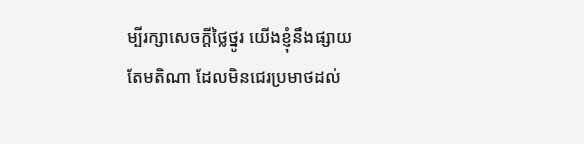ម្បីរក្សាសេចក្ដីថ្លៃថ្នូរ យើងខ្ញុំនឹងផ្សាយតែមតិណា ដែលមិនជេរប្រមាថដល់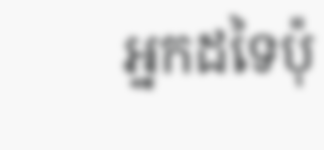អ្នកដទៃប៉ុ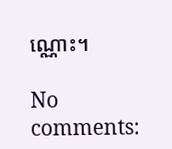ណ្ណោះ។

No comments: